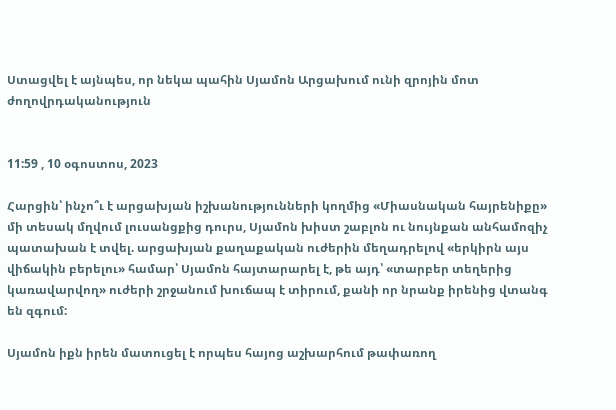Ստացվել է այնպես, որ նեկա պահին Սյամոն Արցախում ունի զրոյին մոտ ժողովրդականություն


11:59 , 10 օգոստոս, 2023

Հարցին՝ ինչո՞ւ է արցախյան իշխանությունների կողմից «Միասնական հայրենիքը» մի տեսակ մղվում լուսանցքից դուրս, Սյամոն խիստ շաբլոն ու նույնքան անհամոզիչ պատախան է տվել. արցախյան քաղաքական ուժերին մեղադրելով «երկիրն այս վիճակին բերելու» համար՝ Սյամոն հայտարարել է, թե այդ՝ «տարբեր տեղերից կառավարվող» ուժերի շրջանում խուճապ է տիրում, քանի որ նրանք իրենից վտանգ են զգում:

Սյամոն իքն իրեն մատուցել է որպես հայոց աշխարհում թափառող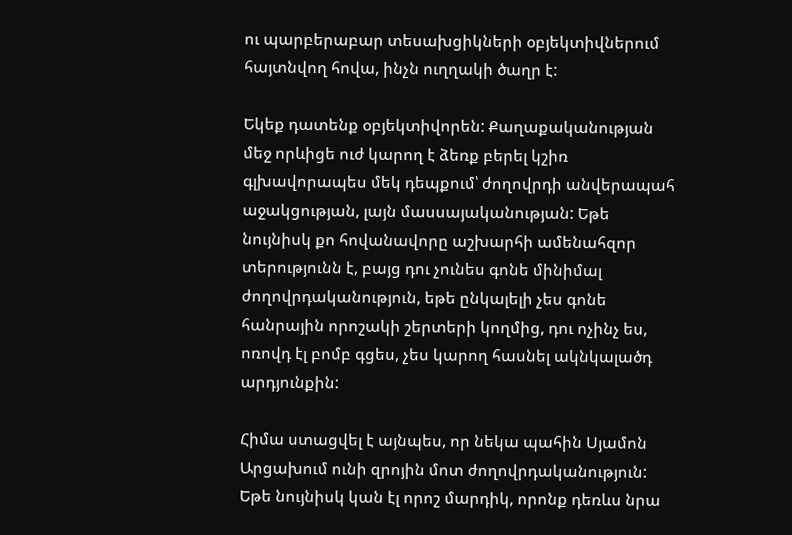ու պարբերաբար տեսախցիկների օբյեկտիվներում հայտնվող հովա, ինչն ուղղակի ծաղր է:

Եկեք դատենք օբյեկտիվորեն: Քաղաքականության մեջ որևիցե ուժ կարող է ձեռք բերել կշիռ գլխավորապես մեկ դեպքում՝ ժողովրդի անվերապահ աջակցության, լայն մասսայականության: Եթե նույնիսկ քո հովանավորը աշխարհի ամենահզոր տերությունն է, բայց դու չունես գոնե մինիմալ ժողովրդականություն, եթե ընկալելի չես գոնե հանրային որոշակի շերտերի կողմից, դու ոչինչ ես, ոռովդ էլ բոմբ գցես, չես կարող հասնել ակնկալածդ արդյունքին:

Հիմա ստացվել է այնպես, որ նեկա պահին Սյամոն Արցախում ունի զրոյին մոտ ժողովրդականություն: Եթե նույնիսկ կան էլ որոշ մարդիկ, որոնք դեռևս նրա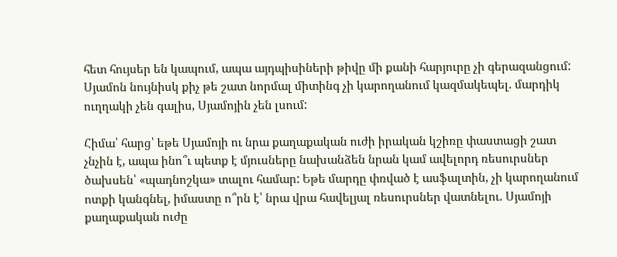հետ հույսեր են կապում, ապա այդպիսիների թիվը մի քանի հարյուրը չի գերազանցում: Սյամոն նույնիսկ քիչ թե շատ նորմալ միտինգ չի կարողանում կազմակեպել. մարդիկ ուղղակի չեն գալիս, Սյամոյին չեն լսում:

Հիմա՝ հարց՝ եթե Սյամոյի ու նրա քաղաքական ուժի իրական կշիռը փաստացի շատ չնչին է, ապա ինո՞ւ պետք է մյուսները նախանձեն նրան կամ ավելորդ ռեսուրսներ ծախսեն՝ «պադնոշկա» տալու համար: Եթե մարդը փռված է ասֆալտին, չի կարողանում ոտքի կանգնել, իմաստը ո՞րն է՝ նրա վրա հավելյալ ռեսուրսներ վատնելու. Սյամոյի քաղաքական ուժը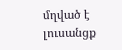մղված է լուսանցք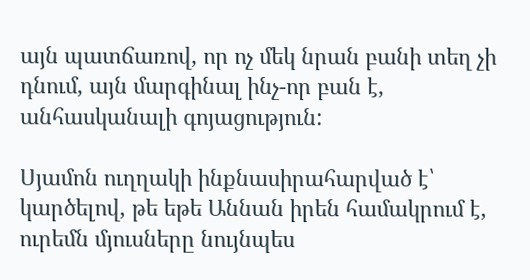այն պատճառով, որ ոչ մեկ նրան բանի տեղ չի դնում, այն մարգինալ ինչ-որ բան է, անհասկանալի գոյացություն:

Սյամոն ուղղակի ինքնասիրահարված է՝ կարծելով, թե եթե Աննան իրեն համակրում է, ուրեմն մյուսները նույնպես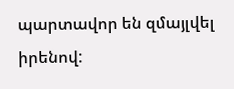պարտավոր են զմայլվել իրենով: